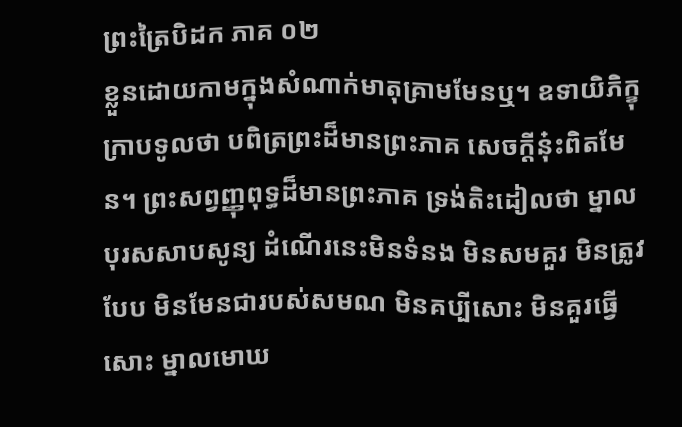ព្រះត្រៃបិដក ភាគ ០២
ខ្លួនដោយកាមក្នុងសំណាក់មាតុគ្រាមមែនឬ។ ឧទាយិភិក្ខុក្រាបទូលថា បពិត្រព្រះដ៏មានព្រះភាគ សេចក្តីនុ៎ះពិតមែន។ ព្រះសព្វញ្ញុពុទ្ធដ៏មានព្រះភាគ ទ្រង់តិះដៀលថា ម្នាលបុរសសាបសូន្យ ដំណើរនេះមិនទំនង មិនសមគួរ មិនត្រូវបែប មិនមែនជារបស់សមណ មិនគប្បីសោះ មិនគួរធ្វើសោះ ម្នាលមោឃ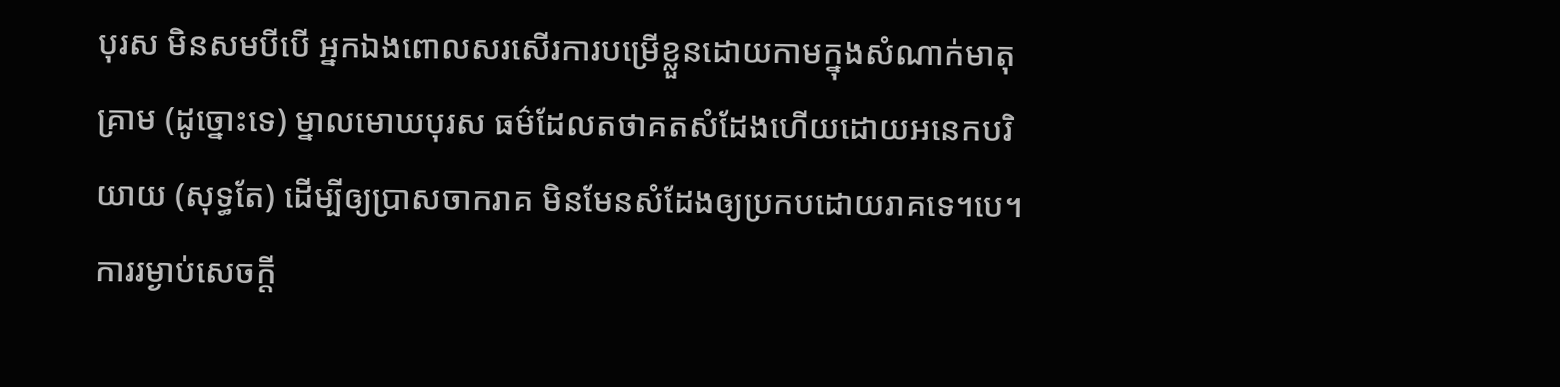បុរស មិនសមបីបើ អ្នកឯងពោលសរសើរការបម្រើខ្លួនដោយកាមក្នុងសំណាក់មាតុគ្រាម (ដូច្នោះទេ) ម្នាលមោឃបុរស ធម៌ដែលតថាគតសំដែងហើយដោយអនេកបរិយាយ (សុទ្ធតែ) ដើម្បីឲ្យប្រាសចាករាគ មិនមែនសំដែងឲ្យប្រកបដោយរាគទេ។បេ។ ការរម្ងាប់សេចក្តី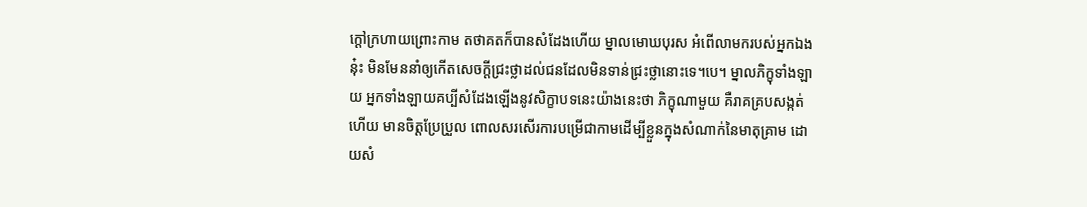ក្តៅក្រហាយព្រោះកាម តថាគតក៏បានសំដែងហើយ ម្នាលមោឃបុរស អំពើលាមករបស់អ្នកឯងនុ៎ះ មិនមែននាំឲ្យកើតសេចក្តីជ្រះថ្លាដល់ជនដែលមិនទាន់ជ្រះថ្លានោះទេ។បេ។ ម្នាលភិក្ខុទាំងឡាយ អ្នកទាំងឡាយគប្បីសំដែងឡើងនូវសិក្ខាបទនេះយ៉ាងនេះថា ភិក្ខុណាមួយ គឺរាគគ្របសង្កត់ហើយ មានចិត្តប្រែប្រួល ពោលសរសើរការបម្រើជាកាមដើម្បីខ្លួនក្នុងសំណាក់នៃមាតុគ្រាម ដោយសំ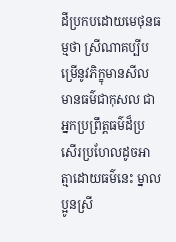ដីប្រកបដោយមេថុនធម្មថា ស្រីណាគប្បីបម្រើនូវភិក្ខុមានសីល មានធម៌ជាកុសល ជាអ្នកប្រព្រឹត្តធម៌ដ៏ប្រសើរប្រហែលដូចអាត្មាដោយធម៌នេះ ម្នាលប្អូនស្រី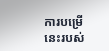ការបម្រើនេះរបស់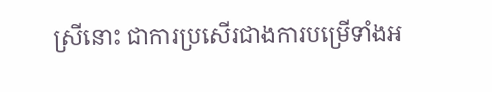ស្រីនោះ ជាការប្រសើរជាងការបម្រើទាំងអ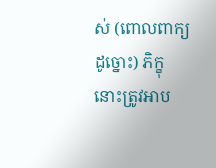ស់ (ពោលពាក្យដូច្នោះ) ភិក្ខុនោះត្រូវអាប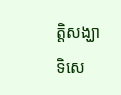ត្តិសង្ឃាទិសេ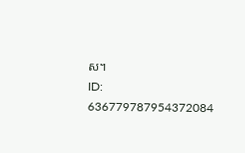ស។
ID: 636779787954372084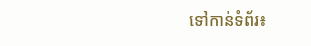ទៅកាន់ទំព័រ៖